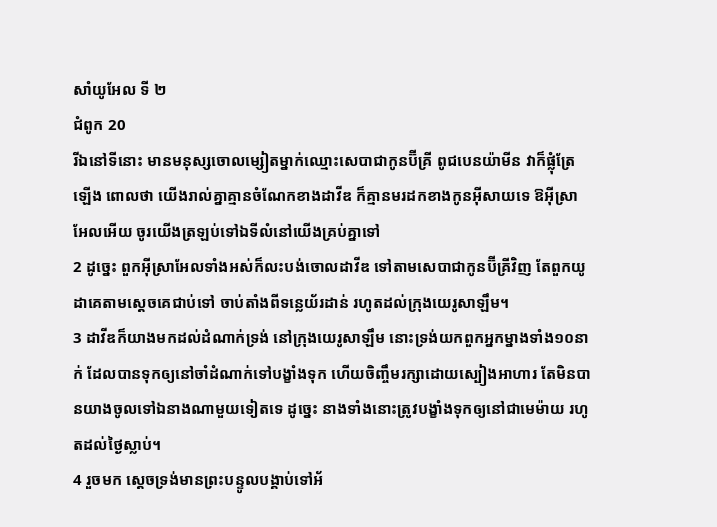សាំយូអែល ទី ២
ជំពូក 20
រីឯនៅទីនោះ មានមនុស្សចោលម្សៀតម្នាក់ឈ្មោះសេបាជាកូនប៊ីគ្រី ពូជបេនយ៉ាមីន វាក៏ផ្លុំត្រែឡើង ពោលថា យើងរាល់គ្នាគ្មានចំណែកខាងដាវីឌ ក៏គ្មានមរដកខាងកូនអ៊ីសាយទេ ឱអ៊ីស្រាអែលអើយ ចូរយើងត្រឡប់ទៅឯទីលំនៅយើងគ្រប់គ្នាទៅ
2 ដូច្នេះ ពួកអ៊ីស្រាអែលទាំងអស់ក៏លះបង់ចោលដាវីឌ ទៅតាមសេបាជាកូនប៊ីគ្រីវិញ តែពួកយូដាគេតាមស្តេចគេជាប់ទៅ ចាប់តាំងពីទន្លេយ័រដាន់ រហូតដល់ក្រុងយេរូសាឡឹម។
3 ដាវីឌក៏យាងមកដល់ដំណាក់ទ្រង់ នៅក្រុងយេរូសាឡឹម នោះទ្រង់យកពួកអ្នកម្នាងទាំង១០នាក់ ដែលបានទុកឲ្យនៅចាំដំណាក់ទៅបង្ខាំងទុក ហើយចិញ្ចឹមរក្សាដោយស្បៀងអាហារ តែមិនបានយាងចូលទៅឯនាងណាមួយទៀតទេ ដូច្នេះ នាងទាំងនោះត្រូវបង្ខាំងទុកឲ្យនៅជាមេម៉ាយ រហូតដល់ថ្ងៃស្លាប់។
4 រួចមក ស្តេចទ្រង់មានព្រះបន្ទូលបង្គាប់ទៅអ័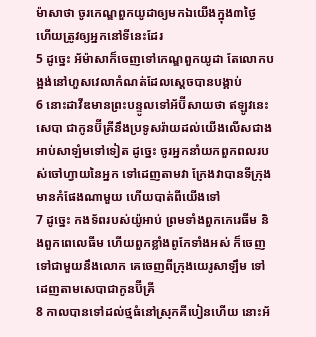ម៉ាសាថា ចូរកេណ្ឌពួកយូដាឲ្យមកឯយើងក្នុង៣ថ្ងៃ ហើយត្រូវឲ្យអ្នកនៅទីនេះដែរ
5 ដូច្នេះ អ័ម៉ាសាក៏ចេញទៅកេណ្ឌពួកយូដា តែលោកបង្អង់នៅហួសវេលាកំណត់ដែលស្តេចបានបង្គាប់
6 នោះដាវីឌមានព្រះបន្ទូលទៅអ័ប៊ីសាយថា ឥឡូវនេះ សេបា ជាកូនប៊ីគ្រីនឹងប្រទូសរ៉ាយដល់យើងលើសជាងអាប់សាឡំមទៅទៀត ដូច្នេះ ចូរអ្នកនាំយកពួកពលរបស់ចៅហ្វាយនៃអ្នក ទៅដេញតាមវា ក្រែងវាបានទីក្រុងមានកំផែងណាមួយ ហើយបាត់ពីយើងទៅ
7 ដូច្នេះ កងទ័ពរបស់យ៉ូអាប់ ព្រមទាំងពួកកេរេធីម និងពួកពេលេធីម ហើយពួកខ្លាំងពូកែទាំងអស់ ក៏ចេញទៅជាមួយនឹងលោក គេចេញពីក្រុងយេរូសាឡឹម ទៅដេញតាមសេបាជាកូនប៊ីគ្រី
8 កាលបានទៅដល់ថ្មធំនៅស្រុកគីបៀនហើយ នោះអ័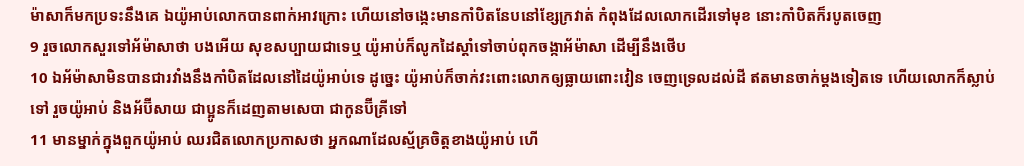ម៉ាសាក៏មកប្រទះនឹងគេ ឯយ៉ូអាប់លោកបានពាក់អាវក្រោះ ហើយនៅចង្កេះមានកាំបិតនែបនៅខ្សែក្រវាត់ កំពុងដែលលោកដើរទៅមុខ នោះកាំបិតក៏របូតចេញ
9 រួចលោកសួរទៅអ័ម៉ាសាថា បងអើយ សុខសប្បាយជាទេឬ យ៉ូអាប់ក៏លូកដៃស្តាំទៅចាប់ពុកចង្កាអ័ម៉ាសា ដើម្បីនឹងថើប
10 ឯអ័ម៉ាសាមិនបានជារវាំងនឹងកាំបិតដែលនៅដៃយ៉ូអាប់ទេ ដូច្នេះ យ៉ូអាប់ក៏ចាក់វះពោះលោកឲ្យធ្លាយពោះវៀន ចេញទ្រេលដល់ដី ឥតមានចាក់ម្តងទៀតទេ ហើយលោកក៏ស្លាប់ទៅ រួចយ៉ូអាប់ និងអ័ប៊ីសាយ ជាប្អូនក៏ដេញតាមសេបា ជាកូនប៊ីគ្រីទៅ
11 មានម្នាក់ក្នុងពួកយ៉ូអាប់ ឈរជិតលោកប្រកាសថា អ្នកណាដែលស្ម័គ្រចិត្តខាងយ៉ូអាប់ ហើ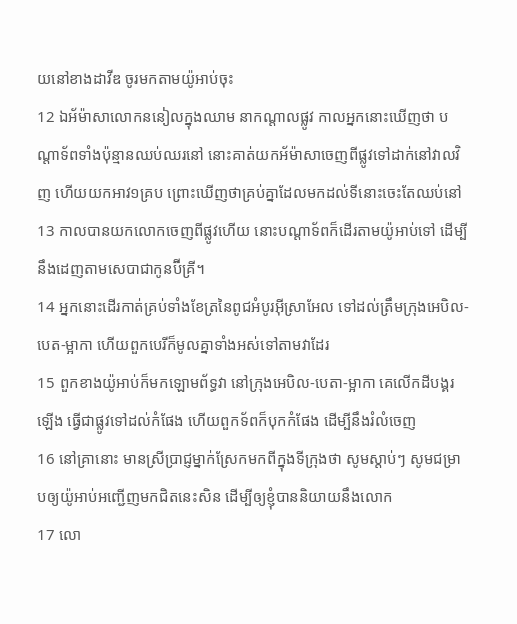យនៅខាងដាវីឌ ចូរមកតាមយ៉ូអាប់ចុះ
12 ឯអ័ម៉ាសាលោកននៀលក្នុងឈាម នាកណ្តាលផ្លូវ កាលអ្នកនោះឃើញថា បណ្តាទ័ពទាំងប៉ុន្មានឈប់ឈរនៅ នោះគាត់យកអ័ម៉ាសាចេញពីផ្លូវទៅដាក់នៅវាលវិញ ហើយយកអាវ១គ្រប ព្រោះឃើញថាគ្រប់គ្នាដែលមកដល់ទីនោះចេះតែឈប់នៅ
13 កាលបានយកលោកចេញពីផ្លូវហើយ នោះបណ្តាទ័ពក៏ដើរតាមយ៉ូអាប់ទៅ ដើម្បីនឹងដេញតាមសេបាជាកូនប៊ីគ្រី។
14 អ្នកនោះដើរកាត់គ្រប់ទាំងខែត្រនៃពូជអំបូរអ៊ីស្រាអែល ទៅដល់ត្រឹមក្រុងអេបិល-បេត-ម្អាកា ហើយពួកបេរីក៏មូលគ្នាទាំងអស់ទៅតាមវាដែរ
15 ពួកខាងយ៉ូអាប់ក៏មកឡោមព័ទ្ធវា នៅក្រុងអេបិល-បេតា-ម្អាកា គេលើកដីបង្គរឡើង ធ្វើជាផ្លូវទៅដល់កំផែង ហើយពួកទ័ពក៏បុកកំផែង ដើម្បីនឹងរំលំចេញ
16 នៅគ្រានោះ មានស្រីប្រាជ្ញម្នាក់ស្រែកមកពីក្នុងទីក្រុងថា សូមស្តាប់ៗ សូមជម្រាបឲ្យយ៉ូអាប់អញ្ជើញមកជិតនេះសិន ដើម្បីឲ្យខ្ញុំបាននិយាយនឹងលោក
17 លោ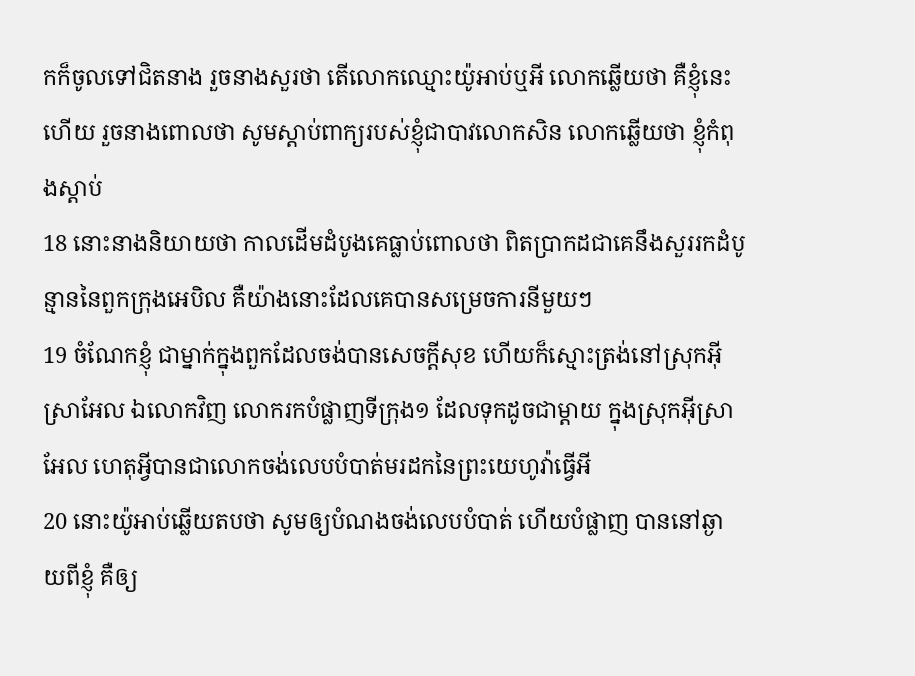កក៏ចូលទៅជិតនាង រួចនាងសួរថា តើលោកឈ្មោះយ៉ូអាប់ឬអី លោកឆ្លើយថា គឺខ្ញុំនេះហើយ រួចនាងពោលថា សូមស្តាប់ពាក្យរបស់ខ្ញុំជាបាវលោកសិន លោកឆ្លើយថា ខ្ញុំកំពុងស្តាប់
18 នោះនាងនិយាយថា កាលដើមដំបូងគេធ្លាប់ពោលថា ពិតប្រាកដជាគេនឹងសួររកដំបូន្មាននៃពួកក្រុងអេបិល គឺយ៉ាងនោះដែលគេបានសម្រេចការនីមួយៗ
19 ចំណែកខ្ញុំ ជាម្នាក់ក្នុងពួកដែលចង់បានសេចក្ដីសុខ ហើយក៏ស្មោះត្រង់នៅស្រុកអ៊ីស្រាអែល ឯលោកវិញ លោករកបំផ្លាញទីក្រុង១ ដែលទុកដូចជាម្តាយ ក្នុងស្រុកអ៊ីស្រាអែល ហេតុអ្វីបានជាលោកចង់លេបបំបាត់មរដកនៃព្រះយេហូវ៉ាធ្វើអី
20 នោះយ៉ូអាប់ឆ្លើយតបថា សូមឲ្យបំណងចង់លេបបំបាត់ ហើយបំផ្លាញ បាននៅឆ្ងាយពីខ្ញុំ គឺឲ្យ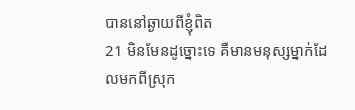បាននៅឆ្ងាយពីខ្ញុំពិត
21 មិនមែនដូច្នោះទេ គឺមានមនុស្សម្នាក់ដែលមកពីស្រុក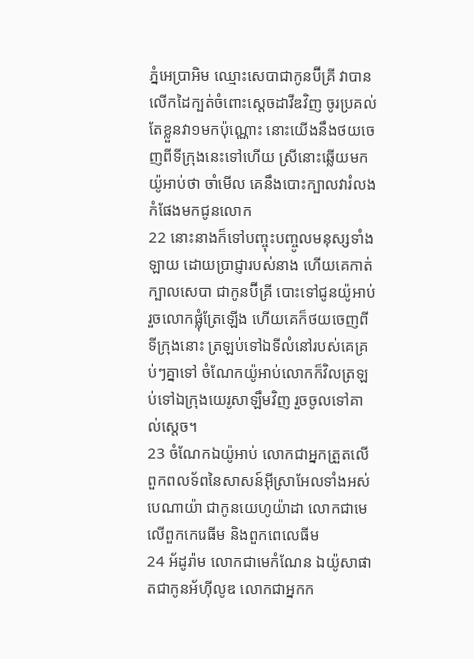ភ្នំអេប្រាអិម ឈ្មោះសេបាជាកូនប៊ីគ្រី វាបានលើកដៃក្បត់ចំពោះស្តេចដាវីឌវិញ ចូរប្រគល់តែខ្លួនវា១មកប៉ុណ្ណោះ នោះយើងនឹងថយចេញពីទីក្រុងនេះទៅហើយ ស្រីនោះឆ្លើយមកយ៉ូអាប់ថា ចាំមើល គេនឹងបោះក្បាលវារំលងកំផែងមកជូនលោក
22 នោះនាងក៏ទៅបញ្ចុះបញ្ចូលមនុស្សទាំងឡាយ ដោយប្រាជ្ញារបស់នាង ហើយគេកាត់ក្បាលសេបា ជាកូនប៊ីគ្រី បោះទៅជូនយ៉ូអាប់ រួចលោកផ្លុំត្រែឡើង ហើយគេក៏ថយចេញពីទីក្រុងនោះ ត្រឡប់ទៅឯទីលំនៅរបស់គេគ្រប់ៗគ្នាទៅ ចំណែកយ៉ូអាប់លោកក៏វិលត្រឡប់ទៅឯក្រុងយេរូសាឡឹមវិញ រួចចូលទៅគាល់ស្តេច។
23 ចំណែកឯយ៉ូអាប់ លោកជាអ្នកត្រួតលើពួកពលទ័ពនៃសាសន៍អ៊ីស្រាអែលទាំងអស់ បេណាយ៉ា ជាកូនយេហូយ៉ាដា លោកជាមេលើពួកកេរេធីម និងពួកពេលេធីម
24 អ័ដូរ៉ាម លោកជាមេកំណែន ឯយ៉ូសាផាតជាកូនអ័ហ៊ីលូឌ លោកជាអ្នកក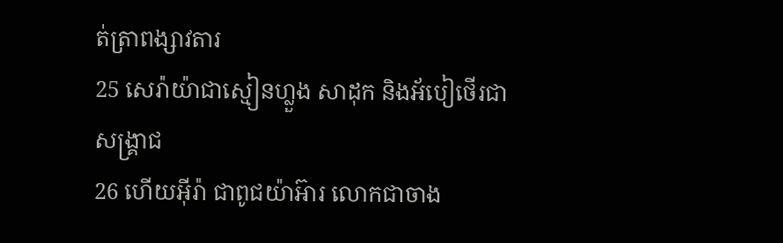ត់ត្រាពង្សាវតារ
25 សេរ៉ាយ៉ាជាស្មៀនហ្លួង សាដុក និងអ័បៀថើរជាសង្គ្រាជ
26 ហើយអ៊ីរ៉ា ជាពូជយ៉ាអ៊ារ លោកជាចាង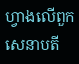ហ្វាងលើពួកសេនាបតី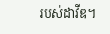របស់ដាវីឌ។